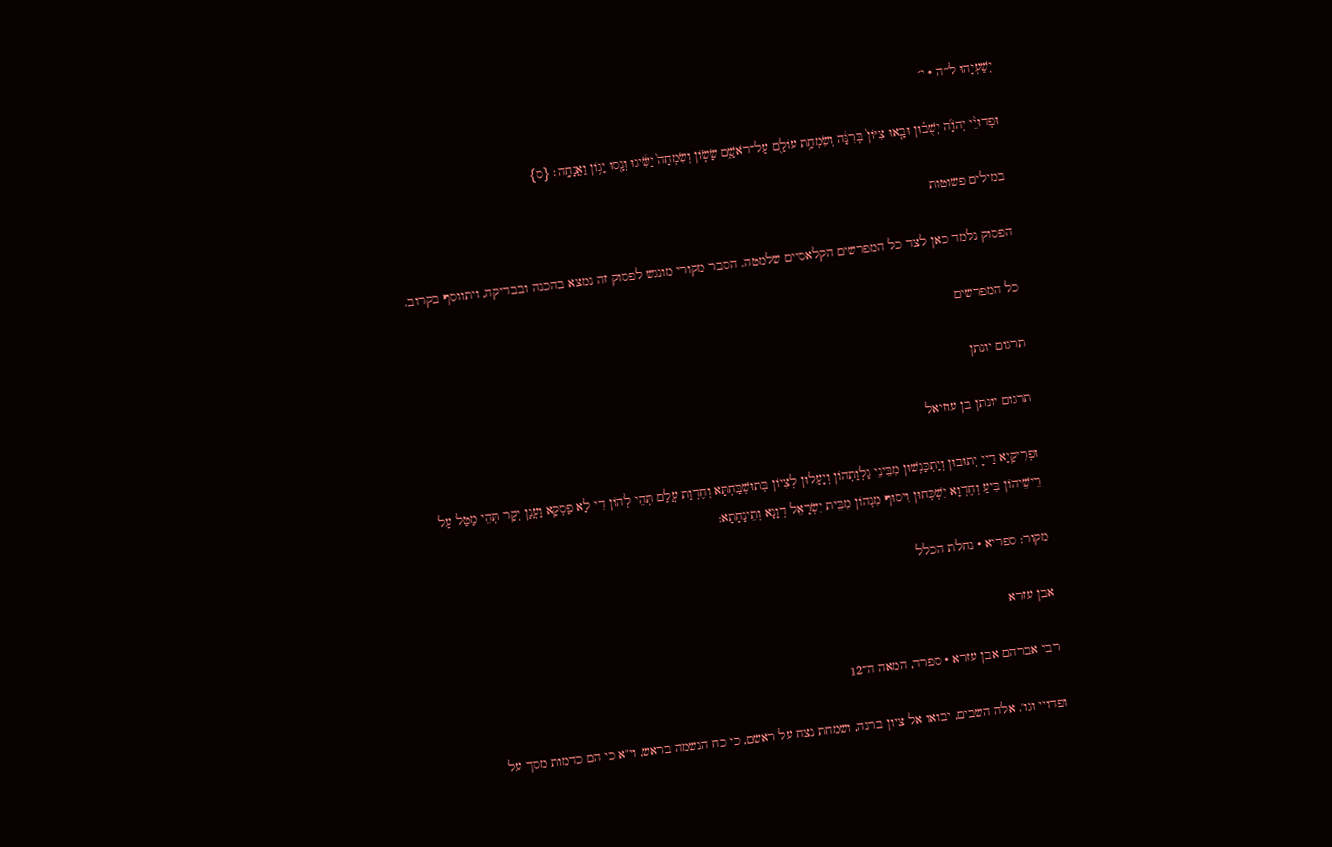יְשַׁעְיָהוּ ל״ה · י׳

וּפְדוּיֵ֨י יְהֹוָ֜ה יְשֻׁב֗וּן וּבָ֤אוּ צִיּוֹן֙ בְּרִנָּ֔ה וְשִׂמְחַ֥ת עוֹלָ֖ם עַל־רֹאשָׁ֑ם שָׂשׂ֤וֹן וְשִׂמְחָה֙ יַשִּׂ֔יגוּ וְנָ֖סוּ יָג֥וֹן וַאֲנָחָֽה׃ {ס}

במילים פשוטות

הפסוק נלמד כאן לצד כל המפרשים הקלאסיים שלמטה. הסבר מקורי מונגש לפסוק זה נמצא בהכנה ובבדיקה, ויתווסף בקרוב.

כל המפרשים

תרגום יונתן

תרגום יונתן בן עוזיאל

וּפְרִיקַיָא דַייָ יְתוּבוּן וְיַתְכַּנְשׁוּן מִבֵּינֵי גַלְוַתְהוֹן וְיָעַלוּן לְצִיוֹן בְּתוּשְׁבַּחְתָּא וְחֶדְוַת עֲלַם תְּהֵי לְהוֹן דִי לָא פַסְקָא וַעֲנַן יְקָר תְּהֵי מַטַל עַל רֵישֵׁיהוֹן בִּיעַ וְחֶדְוָא יִשְׁכְּחוּן וִיסוּף מִנְהוֹן מִבֵּית יִשְׂרָאֵל דְוָנָא וְתֵינָחָתָא:

מקור: ספריא · נחלת הכלל

אבן עזרא

רבי אברהם אבן עזרא · ספרד, המאה ה־12

ופדויי וגו'. אלה השבים, יבואו אל ציון ברנה, ושמחת נצח על ראשם, כי כח הנשמה בראש, וי"א כי הם כדמות מסך על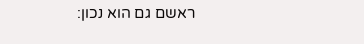ראשם גם הוא נכון: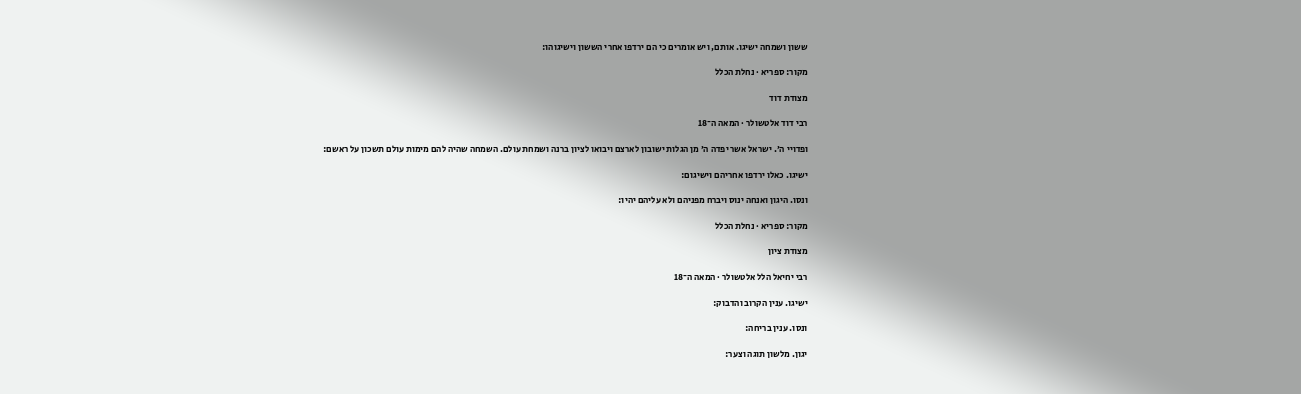ששון ושמחה ישיגו. אותם, ויש אומרים כי הם ירדפו אחרי הששון וישיגוהו:

מקור: ספריא · נחלת הכלל

מצודת דוד

רבי דוד אלטשולר · המאה ה־18

ופדויי ה׳. ישראל אשר יפדה ה׳ מן הגלות ישובון לארצם ויבואו לציון ברנה ושמחת עולם. השמחה שהיה להם מימות עולם תשכון על ראשם:

ישיגו. כאלו ירדפו אחריהם וישיגום:

ונסו. היגון ואנחה ינוס ויברח מפניהם ולא עליהם יהיו:

מקור: ספריא · נחלת הכלל

מצודת ציון

רבי יחיאל הלל אלטשולר · המאה ה־18

ישיגו. ענין הקרוב והדבוק:

ונסו. ענין בריחה:

יגון. מלשון תוגה וצער: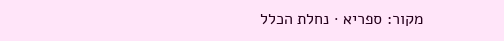מקור: ספריא · נחלת הכלל